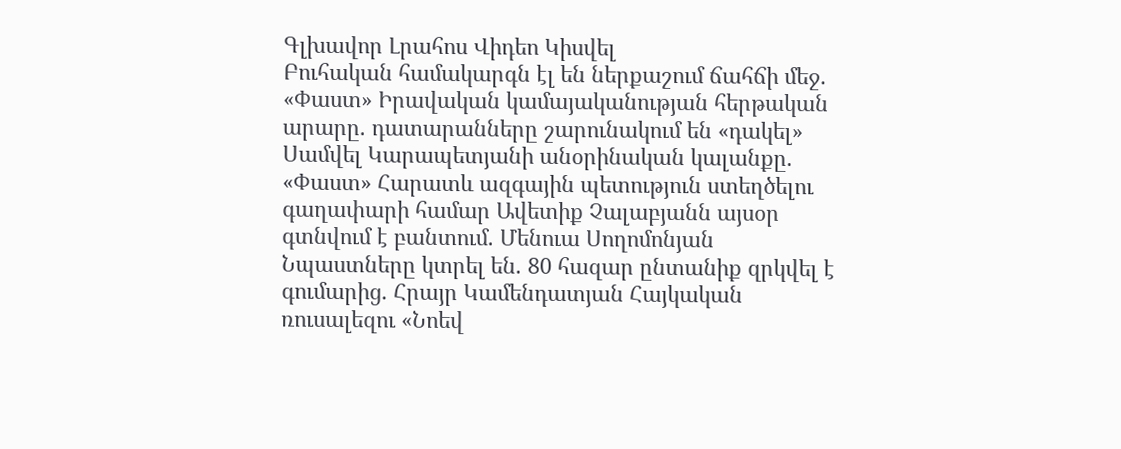Գլխավոր Լրահոս Վիդեո Կիսվել
Բուհական համակարգն էլ են ներքաշում ճահճի մեջ. «Փաստ» Իրավական կամայականության հերթական արարը. դատարանները շարունակում են «դակել» Սամվել Կարապետյանի անօրինական կալանքը. «Փաստ» Հարատև ազգային պետություն ստեղծելու գաղափարի համար Ավետիք Չալաբյանն այսօր գտնվում է բանտում. Մենուա Սողոմոնյան Նպաստները կտրել են. 80 հազար ընտանիք զրկվել է գումարից․ Հրայր Կամենդատյան Հայկական ռուսալեզու «Նոեվ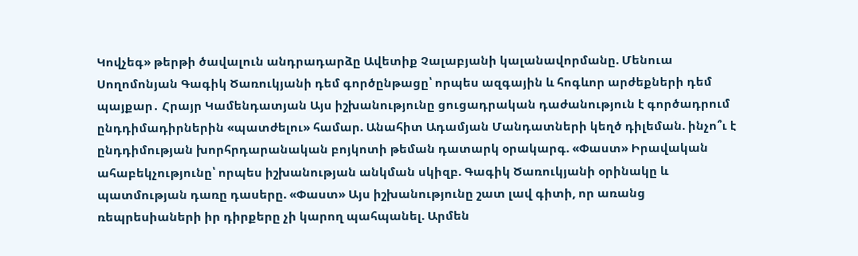Կովչեգ» թերթի ծավալուն անդրադարձը Ավետիք Չալաբյանի կալանավորմանը. Մենուա Սողոմոնյան Գագիկ Ծառուկյանի դեմ գործընթացը՝ որպես ազգային և հոգևոր արժեքների դեմ պայքար․ Հրայր Կամենդատյան Այս իշխանությունը ցուցադրական դաժանություն է գործադրում ընդդիմադիրներին «պատժելու» համար. Անահիտ Ադամյան Մանդատների կեղծ դիլեման. ինչո՞ւ է ընդդիմության խորհրդարանական բոյկոտի թեման դատարկ օրակարգ. «Փաստ» Իրավական ահաբեկչությունը՝ որպես իշխանության անկման սկիզբ. Գագիկ Ծառուկյանի օրինակը և պատմության դառը դասերը. «Փաստ» Այս իշխանությունը շատ լավ գիտի, որ առանց ռեպրեսիաների իր դիրքերը չի կարող պահպանել. Արմեն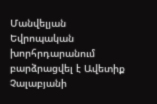Մանվելյան Եվրոպական խորհրդարանում բարձրացվել է Ավետիք Չալաբյանի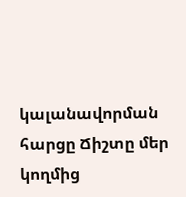կալանավորման հարցը Ճիշտը մեր կողմից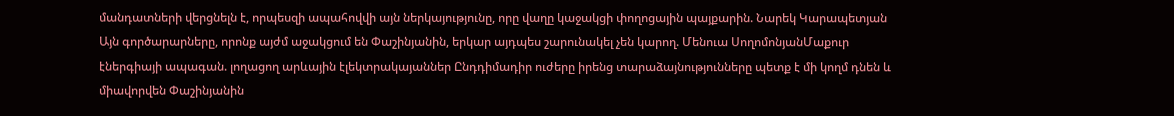մանդատների վերցնելն է, որպեսզի ապահովվի այն ներկայությունը, որը վաղը կաջակցի փողոցային պայքարին. Նարեկ Կարապետյան
Այն գործարարները, որոնք այժմ աջակցում են Փաշինյանին, երկար այդպես շարունակել չեն կարող. Մենուա ՍողոմոնյանՄաքուր էներգիայի ապագան. լողացող արևային էլեկտրակայաններ Ընդդիմադիր ուժերը իրենց տարաձայնությունները պետք է մի կողմ դնեն և միավորվեն Փաշինյանին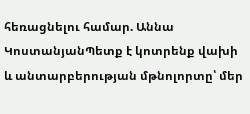հեռացնելու համար. Աննա ԿոստանյանՊետք է կոտրենք վախի և անտարբերության մթնոլորտը՝ մեր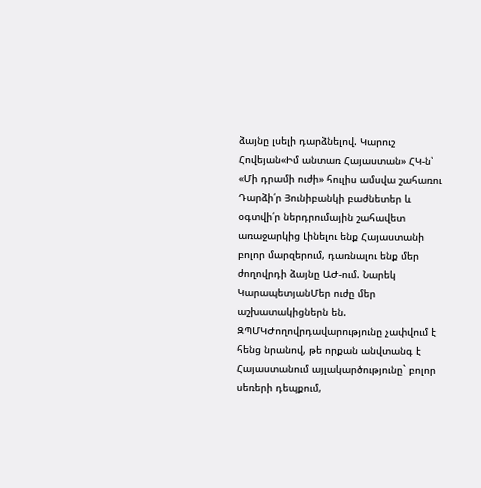ձայնը լսելի դարձնելով. Կարուշ Հովեյան«Իմ անտառ Հայաստան» ՀԿ-ն՝ «Մի դրամի ուժի» հուլիս ամսվա շահառու Դարձի՛ր Յունիբանկի բաժնետեր և օգտվի՛ր ներդրումային շահավետ առաջարկից Լինելու ենք Հայաստանի բոլոր մարզերում, դառնալու ենք մեր ժողովրդի ձայնը ԱԺ-ում. Նարեկ ԿարապետյանՄեր ուժը մեր աշխատակիցներն են. ԶՊՄԿԺողովրդավարությունը չափվում է հենց նրանով, թե որքան անվտանգ է Հայաստանում այլակարծությունը` բոլոր սեռերի դեպքում,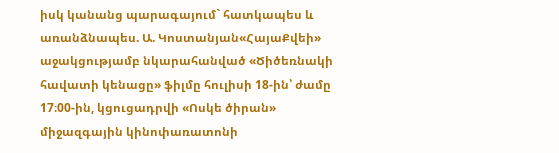իսկ կանանց պարագայում` հատկապես և առանձնապես. Ա. Կոստանյան«ՀայաՔվեի» աջակցությամբ նկարահանված «Ծիծեռնակի հավատի կենացը» ֆիլմը հուլիսի 18-ին՝ ժամը 17։00-ին, կցուցադրվի «Ոսկե ծիրան» միջազգային կինոփառատոնի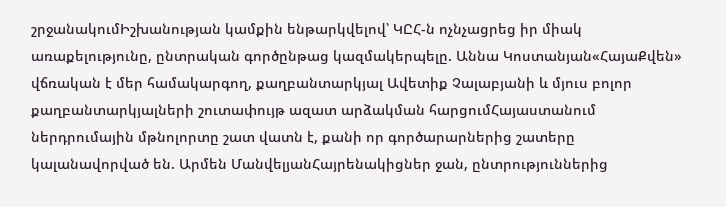շրջանակումԻշխանության կամքին ենթարկվելով՝ ԿԸՀ-ն ոչնչացրեց իր միակ առաքելությունը, ընտրական գործընթաց կազմակերպելը. Աննա Կոստանյան«ՀայաՔվեն» վճռական է մեր համակարգող, քաղբանտարկյալ Ավետիք Չալաբյանի և մյուս բոլոր քաղբանտարկյալների շուտափույթ ազատ արձակման հարցումՀայաստանում ներդրումային մթնոլորտը շատ վատն է, քանի որ գործարարներից շատերը կալանավորված են. Արմեն ՄանվելյանՀայրենակիցներ ջան, ընտրություններից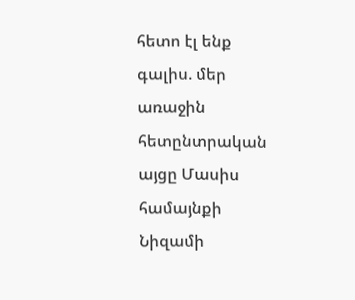հետո էլ ենք գալիս. մեր առաջին հետընտրական այցը Մասիս համայնքի Նիզամի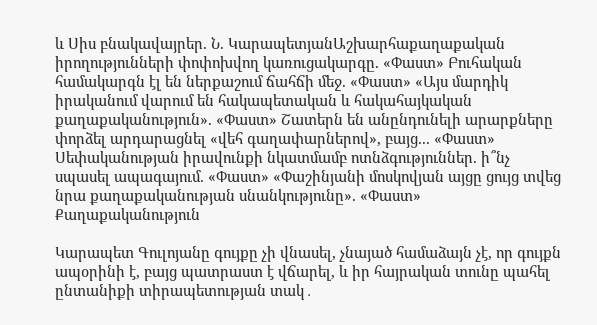և Սիս բնակավայրեր. Ն. ԿարապետյանԱշխարհաքաղաքական իրողությունների փոփոխվող կառուցակարգը. «Փաստ» Բուհական համակարգն էլ են ներքաշում ճահճի մեջ. «Փաստ» «Այս մարդիկ իրականում վարում են հակապետական և հակահայկական քաղաքականություն». «Փաստ» Շատերն են անընդունելի արարքները փորձել արդարացնել «վեհ գաղափարներով», բայց... «Փաստ» Սեփականության իրավունքի նկատմամբ ոտնձգություններ. ի՞նչ սպասել ապագայում. «Փաստ» «Փաշինյանի մոսկովյան այցը ցույց տվեց նրա քաղաքականության սնանկությունը». «Փաստ»
Քաղաքականություն

Կարապետ Գուլոյանը գույքը չի վնասել, չնայած համաձայն չէ, որ գույքն ապօրինի է, բայց պատրաստ է վճարել, և իր հայրական տունը պահել ընտանիքի տիրապետության տակ․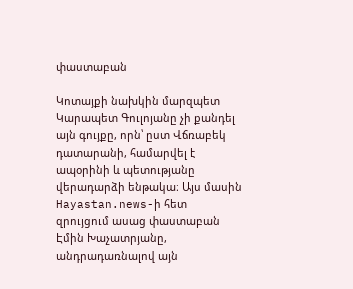փաստաբան

Կոտայքի նախկին մարզպետ Կարապետ Գուլոյանը չի քանդել այն գույքը, որն՝ ըստ Վճռաբեկ դատարանի, համարվել է ապօրինի և պետությանը վերադարձի ենթակա։ Այս մասին Hayastan.news-ի հետ զրույցում ասաց փաստաբան Էմին Խաչատրյանը, անդրադառնալով այն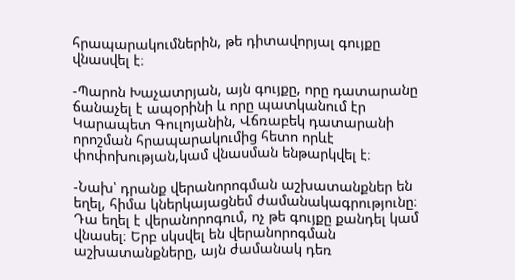հրապարակումներին, թե դիտավորյալ գույքը վնասվել է։

-Պարոն Խաչատրյան, այն գույքը, որը դատարանը ճանաչել է ապօրինի և որը պատկանում էր Կարապետ Գուլոյանին, Վճռաբեկ դատարանի որոշման հրապարակումից հետո որևէ փոփոխության,կամ վնասման ենթարկվել է։

-Նախ՝ դրանք վերանորոգման աշխատանքներ են եղել, հիմա կներկայացնեմ ժամանակագրությունը։ Դա եղել է վերանորոգում, ոչ թե գույքը քանդել կամ վնասել։ Երբ սկսվել են վերանորոգման աշխատանքները, այն ժամանակ դեռ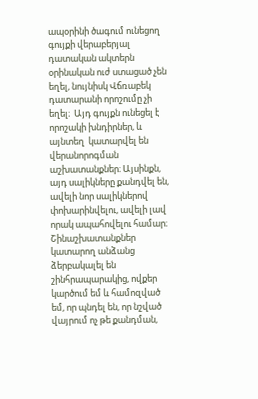ապօրինի ծագում ունեցող գույքի վերաբերյալ դատական ակտերն օրինական ուժ ստացած չեն եղել, նույնիսկ Վճռաբեկ դատարանի որոշումը չի եղել։  Այդ գույքն ունեցել է որոշակի խնդիրներ, և այնտեղ  կատարվել են վերանորոգման աշխատանքներ։ Այսինքն, այդ սալիկները քանդվել են, ավելի նոր սալիկներով փոխարինվելու, ավելի լավ որակ ապահովելու համար։ Շինաշխատանքներ կատարող անձանց ձերբակալել են շինհրապարակից, ովքեր կարծում եմ և համոզված եմ, որ պնդել են, որ նշված վայրում ոչ թե քանդման,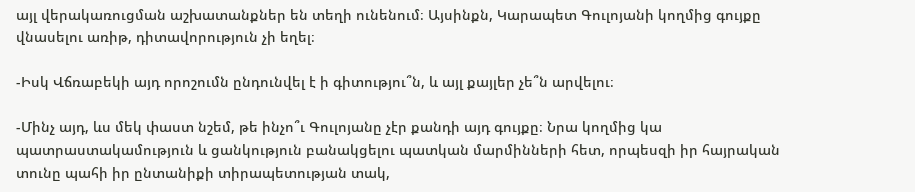այլ վերակառուցման աշխատանքներ են տեղի ունենում։ Այսինքն, Կարապետ Գուլոյանի կողմից գույքը վնասելու առիթ, դիտավորություն չի եղել։

-Իսկ Վճռաբեկի այդ որոշումն ընդունվել է ի գիտությու՞ն, և այլ քայլեր չե՞ն արվելու։

-Մինչ այդ, ևս մեկ փաստ նշեմ, թե ինչո՞ւ Գուլոյանը չէր քանդի այդ գույքը։ Նրա կողմից կա պատրաստակամություն և ցանկություն բանակցելու պատկան մարմինների հետ, որպեսզի իր հայրական տունը պահի իր ընտանիքի տիրապետության տակ,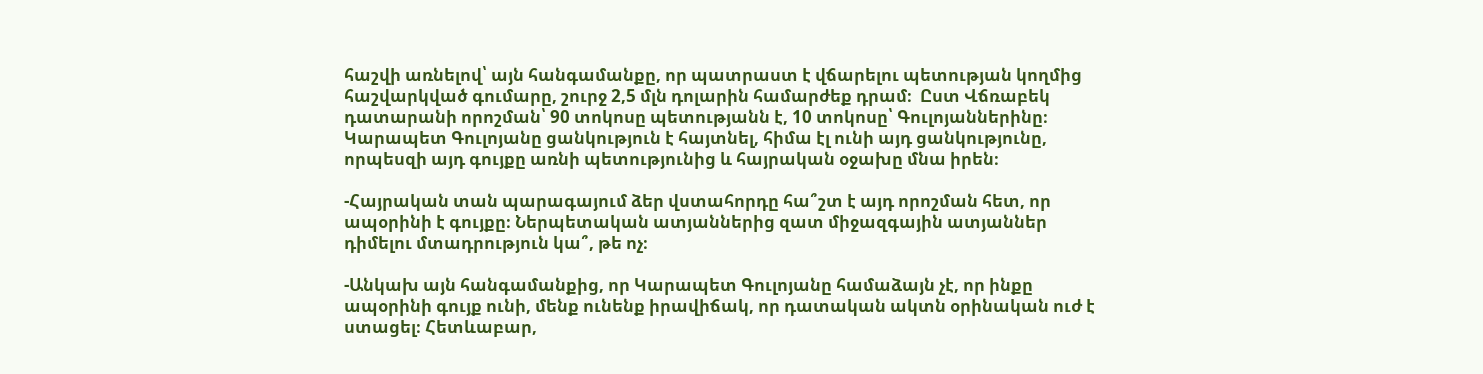հաշվի առնելով՝ այն հանգամանքը, որ պատրաստ է վճարելու պետության կողմից հաշվարկված գումարը, շուրջ 2,5 մլն դոլարին համարժեք դրամ։  Ըստ Վճռաբեկ դատարանի որոշման՝ 90 տոկոսը պետությանն է, 10 տոկոսը՝ Գուլոյաններինը։ Կարապետ Գուլոյանը ցանկություն է հայտնել, հիմա էլ ունի այդ ցանկությունը, որպեսզի այդ գույքը առնի պետությունից և հայրական օջախը մնա իրեն։

-Հայրական տան պարագայում ձեր վստահորդը հա՞շտ է այդ որոշման հետ, որ ապօրինի է գույքը։ Ներպետական ատյաններից զատ միջազգային ատյաններ դիմելու մտադրություն կա՞, թե ոչ։

-Անկախ այն հանգամանքից, որ Կարապետ Գուլոյանը համաձայն չէ, որ ինքը ապօրինի գույք ունի, մենք ունենք իրավիճակ, որ դատական ակտն օրինական ուժ է ստացել։ Հետևաբար,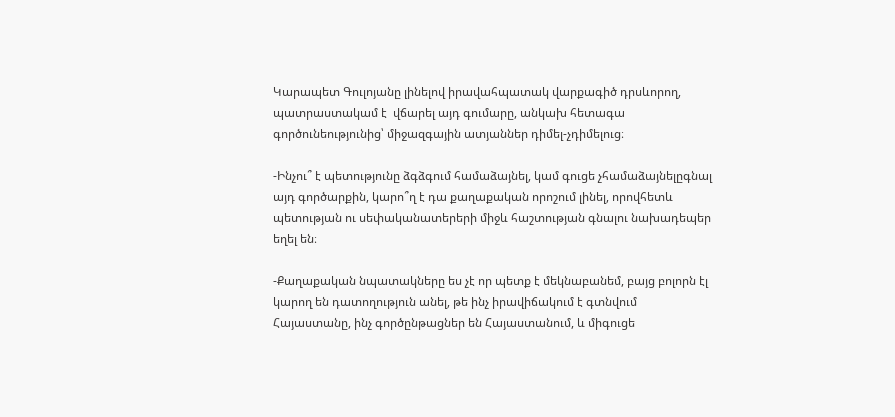Կարապետ Գուլոյանը լինելով իրավահպատակ վարքագիծ դրսևորող, պատրաստակամ է  վճարել այդ գումարը, անկախ հետագա գործունեությունից՝ միջազգային ատյաններ դիմել-չդիմելուց։

-Ինչու՞ է պետությունը ձգձգում համաձայնել, կամ գուցե չհամաձայնելըգնալ այդ գործարքին, կարո՞ղ է դա քաղաքական որոշում լինել, որովհետև պետության ու սեփականատերերի միջև հաշտության գնալու նախադեպեր եղել են։

-Քաղաքական նպատակները ես չէ որ պետք է մեկնաբանեմ, բայց բոլորն էլ կարող են դատողություն անել, թե ինչ իրավիճակում է գտնվում Հայաստանը, ինչ գործընթացներ են Հայաստանում, և միգուցե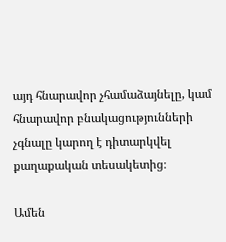այդ հնարավոր չհամաձայնելը, կամ հնարավոր բնակացությունների չգնալը կարող է դիտարկվել քաղաքական տեսակետից։

Ամեն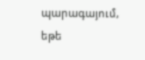պարագայում, եթե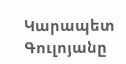Կարապետ Գուլոյանը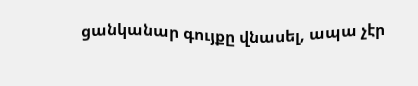ցանկանար գույքը վնասել, ապա չէր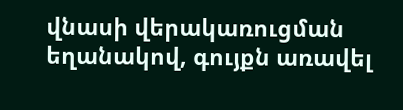վնասի վերակառուցման եղանակով, գույքն առավել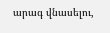արագ վնասելու,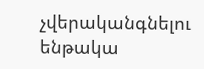չվերականգնելու ենթակա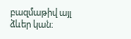բազմաթիվ այլ ձևեր կան։